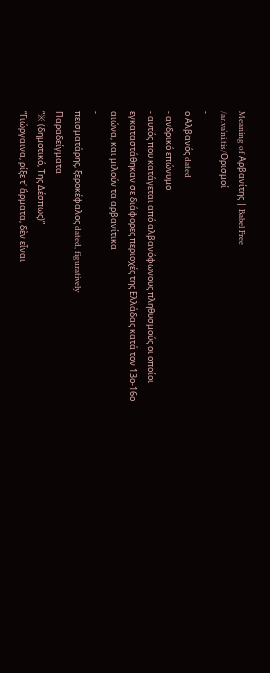Meaning of Αρβανίτης | Babel Free
/aɾ.vaˈni.tis/Ορισμοί
-
ο Αλβανός dated
- ανδρικό επώνυμο
- αυτός που κατάγεται από αλβανόφωνους πληθυσμούς οι οποίοι εγκαταστάθηκαν σε διάφορες περιοχές της Ελλάδας κατά τον 13ο-16ο αιώνα, και μιλούν τα αρβανίτικα
-
πεισματάρης, ξεροκέφαλος dated, figuratively
Παραδείγματα
“※ (δημοτικό, Της Δέσπως)”
“Γιώργαινα, ρίξε τ᾿ ἅρματα, δὲν εἶναι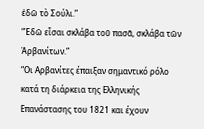ἐδῶ τὸ Σούλι.”
“Ἐδῶ εἶσαι σκλάβα τοῦ πασᾶ, σκλάβα τῶν Ἀρβανίτων.”
“Οι Αρβανίτες έπαιξαν σημαντικό ρόλο κατά τη διάρκεια της Eλληνικής Επανάστασης του 1821 και έχουν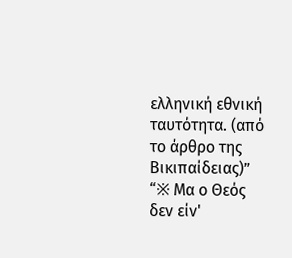ελληνική εθνική ταυτότητα. (από το άρθρο της Βικιπαίδειας)”
“※ Μα ο Θεός δεν είν'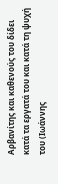Αρβανίτης και καθενούς του δίδει κατά τα εργατά του και κατά τη ψυχή του (Ιωάννης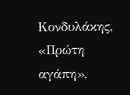Κονδυλάκης, «Πρώτη αγάπη»,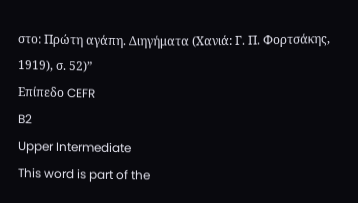στο: Πρώτη αγάπη. Διηγήματα (Χανιά: Γ. Π. Φορτσάκης, 1919), σ. 52)”
Επίπεδο CEFR
B2
Upper Intermediate
This word is part of the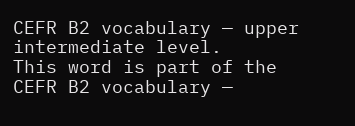CEFR B2 vocabulary — upper intermediate level.
This word is part of the CEFR B2 vocabulary —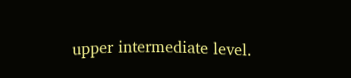upper intermediate level.